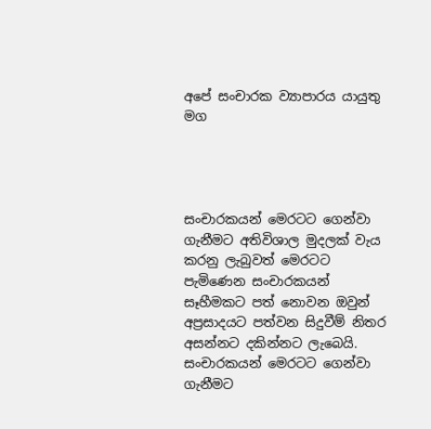අපේ සංචාරක ව්‍යාපාරය යායුතු මග




සංචාරකයන් මෙරටට ගෙන්වා ගැනීමට අතිවිශාල මුදලක් වැය කරනු ලැබුවත් මෙරටට පැමිණෙන සංචාරකයන් සෑහීමකට පත් නොවන ඔවුන් අප්‍රසාදයට පත්වන සිදුවීම් නිතර අසන්නට දකින්නට ලැබෙයි. සංචාරකයන් මෙරටට ගෙන්වා ගැනීමට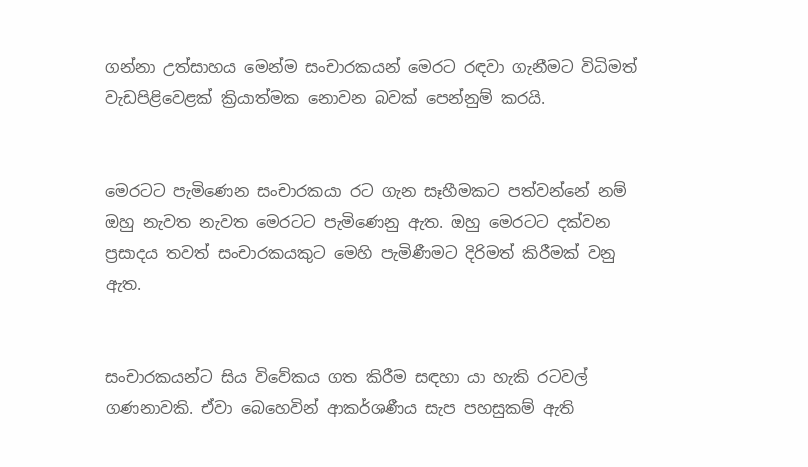ගන්නා උත්සාහය මෙන්ම සංචාරකයන් මෙරට රඳවා ගැනීමට විධිමත් වැඩපිළිවෙළක් ක්‍රියාත්මක නොවන බවක් පෙන්නුම් කරයි.


මෙරටට පැමිණෙන සංචාරකයා රට ගැන සෑහීමකට පත්වන්නේ නම් ඔහු නැවත නැවත මෙරටට පැමිණෙනු ඇත. ඔහු මෙරටට දක්වන ප්‍රසාදය තවත් සංචාරකයකුට මෙහි පැමිණීමට දිරිමත් කිරීමක් වනු ඇත.


සංචාරකයන්ට සිය විවේකය ගත කිරීම සඳහා යා හැකි රටවල් ගණනාවකි. ඒවා බෙහෙවින් ආකර්ශණීය සැප පහසුකම් ඇති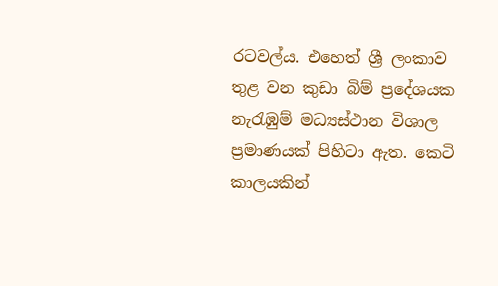රටවල්ය. එහෙත් ශ්‍රී ලංකාව තුළ වන කුඩා බිම් ප්‍රදේශයක නැරැඹුම් මධ්‍යස්ථාන විශාල ප්‍රමාණයක් පිහිටා ඇත. කෙටි කාලයකින්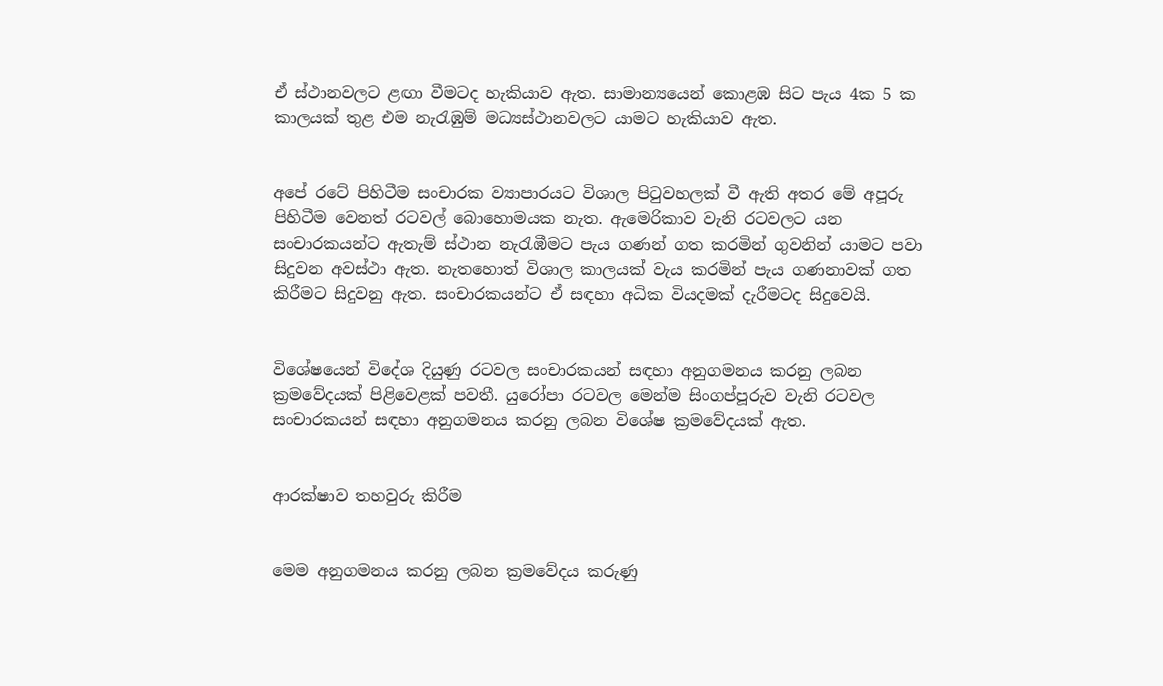ඒ ස්ථානවලට ළඟා වීමටද හැකියාව ඇත. සාමාන්‍යයෙන් කොළඹ සිට පැය 4ක 5 ක කාලයක් තුළ එම නැරැඹුම් මධ්‍යස්ථානවලට යාමට හැකියාව ඇත.


අපේ රටේ පිහිටීම සංචාරක ව්‍යාපාරයට විශාල පිටුවහලක් වී ඇති අතර මේ අපූරු පිහිටීම වෙනත් රටවල් බොහොමයක නැත. ඇමෙරිකාව වැනි රටවලට යන සංචාරකයන්ට ඇතැම් ස්ථාන නැරැඹීමට පැය ගණන් ගත කරමින් ගුවනින් යාමට පවා සිදුවන අවස්ථා ඇත. නැතහොත් විශාල කාලයක් වැය කරමින් පැය ගණනාවක් ගත කිරීමට සිදුවනු ඇත. සංචාරකයන්ට ඒ සඳහා අධික වියදමක් දැරීමටද සිදුවෙයි.


විශේෂයෙන් විදේශ දියුණු රටවල සංචාරකයන් සඳහා අනුගමනය කරනු ලබන ක්‍රමවේදයක් පිළිවෙළක් පවතී. යුරෝපා රටවල මෙන්ම සිංගප්පූරුව වැනි රටවල සංචාරකයන් සඳහා අනුගමනය කරනු ලබන විශේෂ ක්‍රමවේදයක් ඇත.


ආරක්ෂාව තහවුරු කිරීම


මෙම අනුගමනය කරනු ලබන ක්‍රමවේදය කරුණු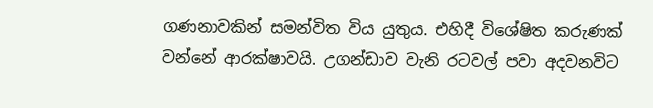ගණනාවකින් සමන්විත විය යුතුය. එහිදී විශේෂිත කරුණක් වන්නේ ආරක්ෂාවයි. උගන්ඩාව වැනි රටවල් පවා අදවනවිට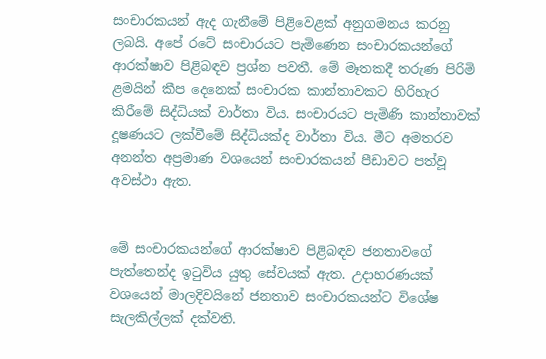සංචාරකයන් ඇද ගැනීමේ පිළිවෙළක් අනුගමනය කරනු ලබයි. අපේ රටේ සංචාරයට පැමිණෙන සංචාරකයන්ගේ ආරක්ෂාව පිළිබඳව ප්‍රශ්න පවතී. මේ මෑතකදී තරුණ පිරිමි ළමයින් කීප දෙනෙක් සංචාරක කාන්තාවකට හිරිහැර කිරීමේ සිද්ධියක් වාර්තා විය. සංචාරයට පැමිණි කාන්තාවක් දූෂණයට ලක්වීමේ සිද්ධියක්ද වාර්තා විය. මීට අමතරව අනන්ත අප්‍රමාණ වශයෙන් සංචාරකයන් පීඩාවට පත්වූ අවස්ථා ඇත.


මේ සංචාරකයන්ගේ ආරක්ෂාව පිළිබඳව ජනතාවගේ පැත්තෙන්ද ඉටුවිය යුතු සේවයක් ඇත. උදාහරණයක් වශයෙන් මාලදිවයිනේ ජනතාව සංචාරකයන්ට විශේෂ සැලකිල්ලක් දක්වති.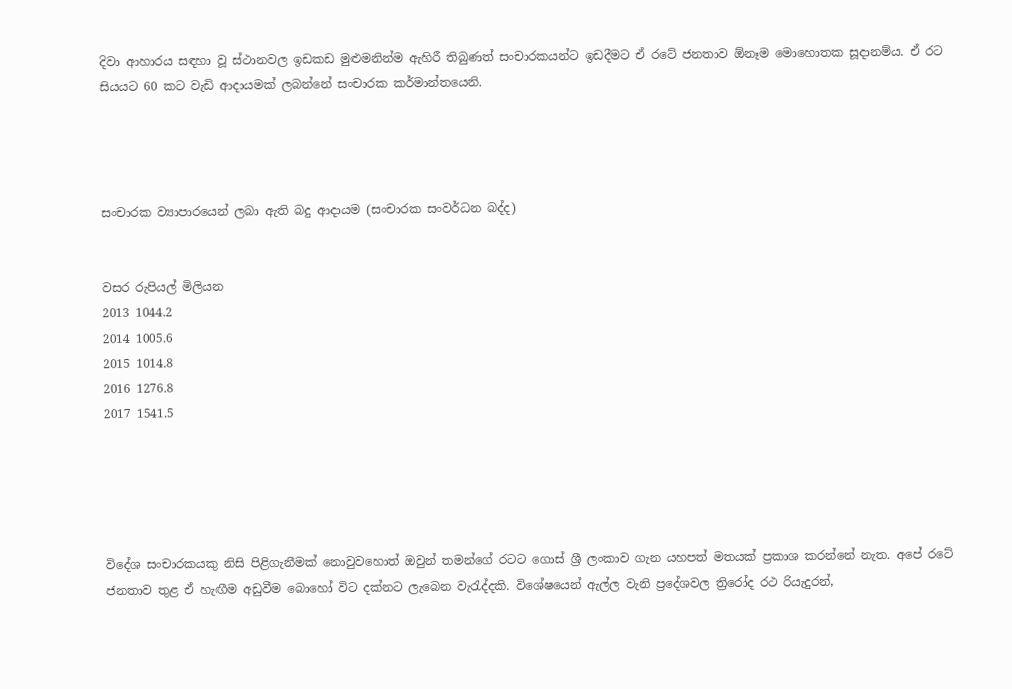දිවා ආහාරය සඳහා වූ ස්ථානවල ඉඩකඩ මුළුමනින්ම ඇහිරී තිබුණත් සංචාරකයන්ට ඉඩදීමට ඒ රටේ ජනතාව ඕනෑම මොහොතක සූදානම්ය. ඒ රට සියයට 60 කට වැඩි ආදායමක් ලබන්නේ සංචාරක කර්මාන්තයෙනි.




සංචාරක ව්‍යාපාරයෙන් ලබා ඇති බදු ආදායම (සංචාරක සංවර්ධන බද්ද)


වසර රුපියල් මිලියන
2013 1044.2
2014 1005.6
2015 1014.8
2016 1276.8
2017 1541.5





විදේශ සංචාරකයකු නිසි පිළිගැනීමක් නොවුවහොත් ඔවුන් තමන්ගේ රටට ගොස් ශ්‍රී ලංකාව ගැන යහපත් මතයක් ප්‍රකාශ කරන්නේ නැත. අපේ රටේ ජනතාව තුළ ඒ හැඟීම අඩුවීම බොහෝ විට දක්නට ලැබෙන වැරැද්දකි. විශේෂයෙන් ඇල්ල වැනි ප්‍රදේශවල ත්‍රිරෝද රථ රියැදුරන්,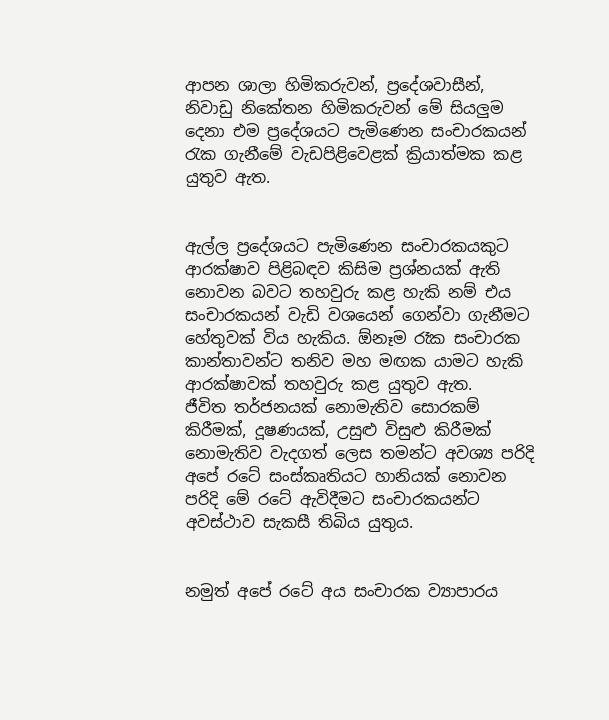ආපන ශාලා හිමිකරුවන්, ප්‍රදේශවාසීන්, නිවාඩු නිකේතන හිමිකරුවන් මේ සියලුම දෙනා එම ප්‍රදේශයට පැමිණෙන සංචාරකයන් රැක ගැනීමේ වැඩපිළිවෙළක් ක්‍රියාත්මක කළ යුතුව ඇත.


ඇල්ල ප්‍රදේශයට පැමිණෙන සංචාරකයකුට ආරක්ෂාව පිළිබඳව කිසිම ප්‍රශ්නයක් ඇති නොවන බවට තහවුරු කළ හැකි නම් එය සංචාරකයන් වැඩි වශයෙන් ගෙන්වා ගැනීමට හේතුවක් විය හැකිය. ඕනෑම රෑක සංචාරක කාන්තාවන්ට තනිව මහ මඟක යාමට හැකි ආරක්ෂාවක් තහවුරු කළ යුතුව ඇත.
ජීවිත තර්ජනයක් නොමැතිව සොරකම් කිරීමක්, දූෂණයක්, උසුළු විසුළු කිරීමක් නොමැතිව වැදගත් ලෙස තමන්ට අවශ්‍ය පරිදි අපේ රටේ සංස්කෘතියට හානියක් නොවන පරිදි මේ රටේ ඇවිදීමට සංචාරකයන්ට අවස්ථාව සැකසී තිබිය යුතුය.


නමුත් අපේ රටේ අය සංචාරක ව්‍යාපාරය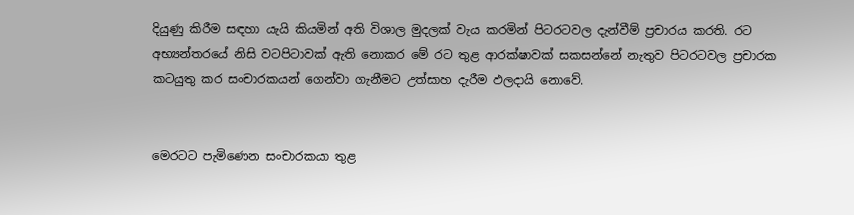දියුණු කිරීම සඳහා යැයි කියමින් අති විශාල මුදලක් වැය කරමින් පිටරටවල දැන්වීම් ප්‍රචාරය කරති. රට අභ්‍යන්තරයේ නිසි වටපිටාවක් ඇති නොකර මේ රට තුළ ආරක්ෂාවක් සකසන්නේ නැතුව පිටරටවල ප්‍රචාරක කටයුතු කර සංචාරකයන් ගෙන්වා ගැනීමට උත්සාහ දැරීම ඵලදායි නොවේ.


මෙරටට පැමිණෙන සංචාරකයා තුළ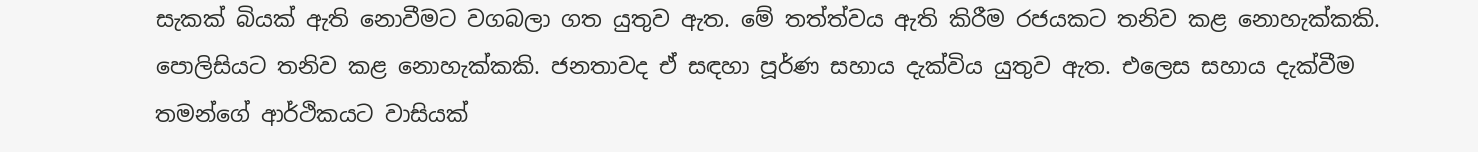සැකක් බියක් ඇති නොවීමට වගබලා ගත යුතුව ඇත. මේ තත්ත්වය ඇති කිරීම රජයකට තනිව කළ නොහැක්කකි. පොලිසියට තනිව කළ නොහැක්කකි. ජනතාවද ඒ සඳහා පූර්ණ සහාය දැක්විය යුතුව ඇත. එලෙස සහාය දැක්වීම තමන්ගේ ආර්ථිකයට වාසියක්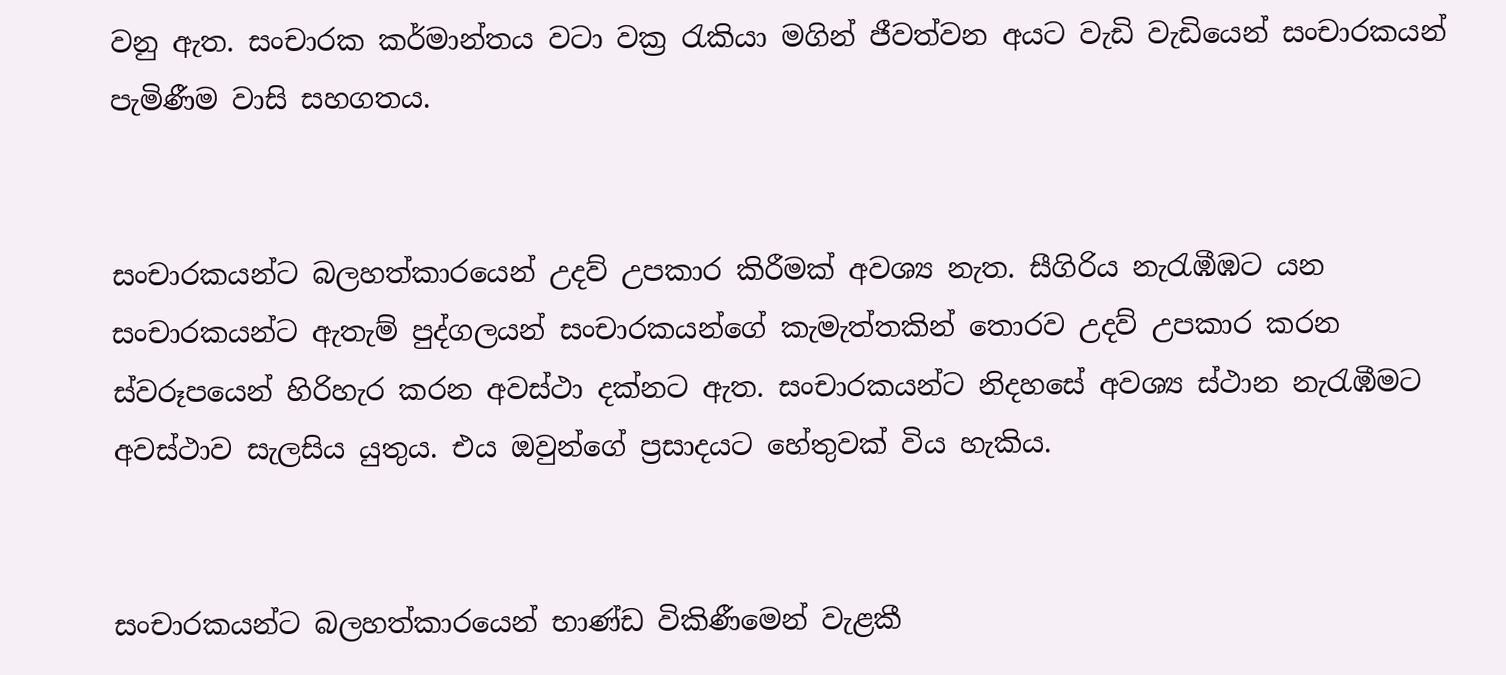වනු ඇත. සංචාරක කර්මාන්තය වටා වක්‍ර රැකියා මගින් ජීවත්වන අයට වැඩි වැඩියෙන් සංචාරකයන් පැමිණීම වාසි සහගතය.


සංචාරකයන්ට බලහත්කාරයෙන් උදව් උපකාර කිරීමක් අවශ්‍ය නැත. සීගිරිය නැරැඹීඹට යන සංචාරකයන්ට ඇතැම් පුද්ගලයන් සංචාරකයන්ගේ කැමැත්තකින් තොරව උදව් උපකාර කරන ස්වරූපයෙන් හිරිහැර කරන අවස්ථා දක්නට ඇත. සංචාරකයන්ට නිදහසේ අවශ්‍ය ස්ථාන නැරැඹීමට අවස්ථාව සැලසිය යුතුය. එය ඔවුන්ගේ ප්‍රසාදයට හේතුවක් විය හැකිය.


සංචාරකයන්ට බලහත්කාරයෙන් භාණ්ඩ විකිණීමෙන් වැළකී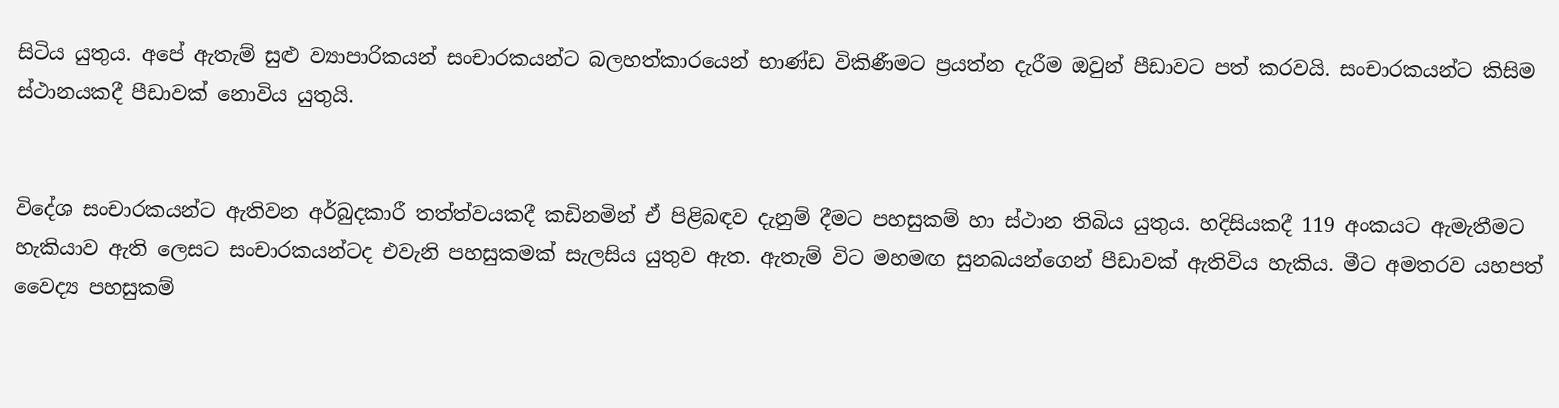සිටිය යුතුය. අපේ ඇතැම් සුළු ව්‍යාපාරිකයන් සංචාරකයන්ට බලහත්කාරයෙන් භාණ්ඩ විකිණීමට ප්‍රයත්න දැරීම ඔවුන් පීඩාවට පත් කරවයි. සංචාරකයන්ට කිසිම ස්ථානයකදී පීඩාවක් නොවිය යුතුයි.


විදේශ සංචාරකයන්ට ඇතිවන අර්බුදකාරී තත්ත්වයකදී කඩිනමින් ඒ පිළිබඳව දැනුම් දීමට පහසුකම් හා ස්ථාන තිබිය යුතුය. හදිසියකදී 119 අංකයට ඇමැතීමට හැකියාව ඇති ලෙසට සංචාරකයන්ටද එවැනි පහසුකමක් සැලසිය යුතුව ඇත. ඇතැම් විට මහමඟ සුනඛයන්ගෙන් පීඩාවක් ඇතිවිය හැකිය. මීට අමතරව යහපත් වෛද්‍ය පහසුකම්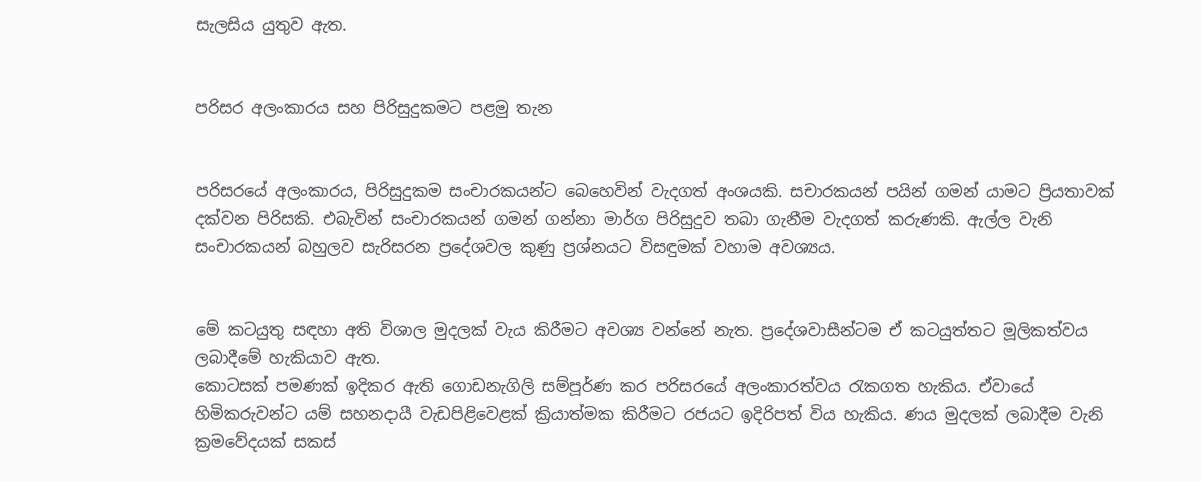සැලසිය යුතුව ඇත.


පරිසර අලංකාරය සහ පිරිසුදුකමට පළමු තැන


පරිසරයේ අලංකාරය, පිරිසුදුකම සංචාරකයන්ට බෙහෙවින් වැදගත් අංශයකි. සචාරකයන් පයින් ගමන් යාමට ප්‍රියතාවක් දක්වන පිරිසකි. එබැවින් සංචාරකයන් ගමන් ගන්නා මාර්ග පිරිසුදුව තබා ගැනීම වැදගත් කරුණකි. ඇල්ල වැනි සංචාරකයන් බහුලව සැරිසරන ප්‍රදේශවල කුණු ප්‍රශ්නයට විසඳුමක් වහාම අවශ්‍යය.


මේ කටයුතු සඳහා අති විශාල මුදලක් වැය කිරීමට අවශ්‍ය වන්නේ නැත. ප්‍රදේශවාසීන්ටම ඒ කටයුත්තට මූලිකත්වය ලබාදීමේ හැකියාව ඇත.
කොටසක් පමණක් ඉදිකර ඇති ගොඩනැගිලි සම්පූර්ණ කර පරිසරයේ අලංකාරත්වය රැකගත හැකිය. ඒවායේ හිමිකරුවන්ට යම් සහනදායී වැඩපිළිවෙළක් ක්‍රියාත්මක කිරීමට රජයට ඉදිරිපත් විය හැකිය. ණය මුදලක් ලබාදීම වැනි ක්‍රමවේදයක් සකස්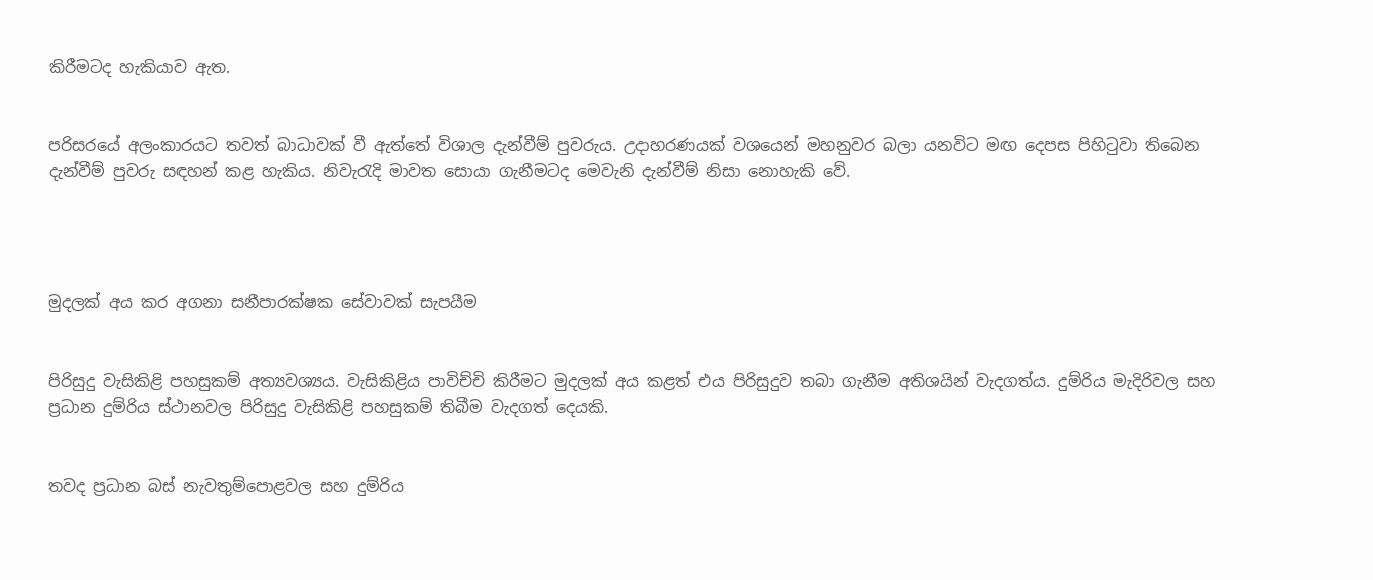කිරීමටද හැකියාව ඇත.


පරිසරයේ අලංකාරයට තවත් බාධාවක් වී ඇත්තේ විශාල දැන්වීම් පුවරුය. උදාහරණයක් වශයෙන් මහනුවර බලා යනවිට මඟ දෙපස පිහිටුවා තිබෙන දැන්වීම් පුවරු සඳහන් කළ හැකිය. නිවැරැදි මාවත සොයා ගැනීමටද මෙවැනි දැන්වීම් නිසා නොහැකි වේ.




මුදලක් අය කර අගනා සනීපාරක්ෂක සේවාවක් සැපයීම


පිරිසුදු වැසිකිළි පහසුකම් අත්‍යවශ්‍යය. වැසිකිළිය පාවිච්චි කිරීමට මුදලක් අය කළත් එය පිරිසුදුව තබා ගැනීම අතිශයින් වැදගත්ය. දුම්රිය මැදිරිවල සහ ප්‍රධාන දුම්රිය ස්ථානවල පිරිසුදු වැසිකිළි පහසුකම් තිබීම වැදගත් දෙයකි.


තවද ප්‍රධාන බස් නැවතුම්පොළවල සහ දුම්රිය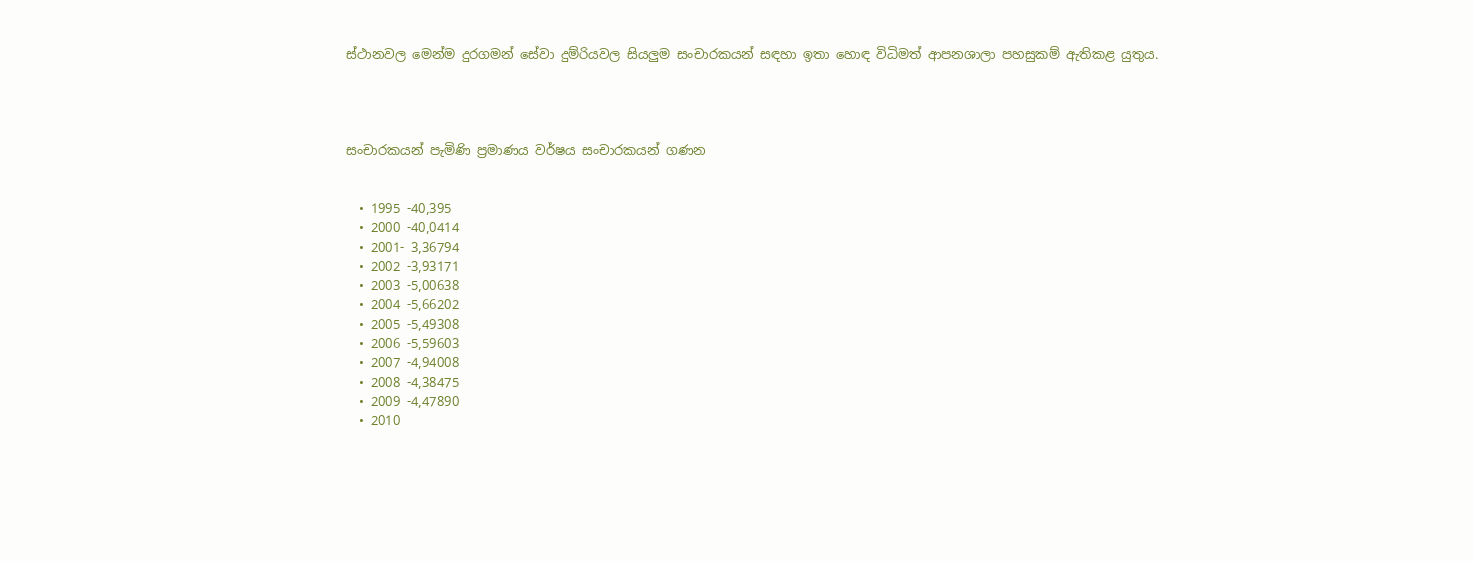ස්ථානවල මෙන්ම දුරගමන් සේවා දුම්රියවල සියලුම සංචාරකයන් සඳහා ඉතා හොඳ විධිමත් ආපනශාලා පහසුකම් ඇතිකළ යුතුය.




සංචාරකයන් පැමිණි ප්‍රමාණය වර්ෂය සංචාරකයන් ගණන


  • 1995 -40,395
  • 2000 -40,0414
  • 2001- 3,36794
  • 2002 -3,93171
  • 2003 -5,00638
  • 2004 -5,66202
  • 2005 -5,49308
  • 2006 -5,59603
  • 2007 -4,94008
  • 2008 -4,38475
  • 2009 -4,47890
  • 2010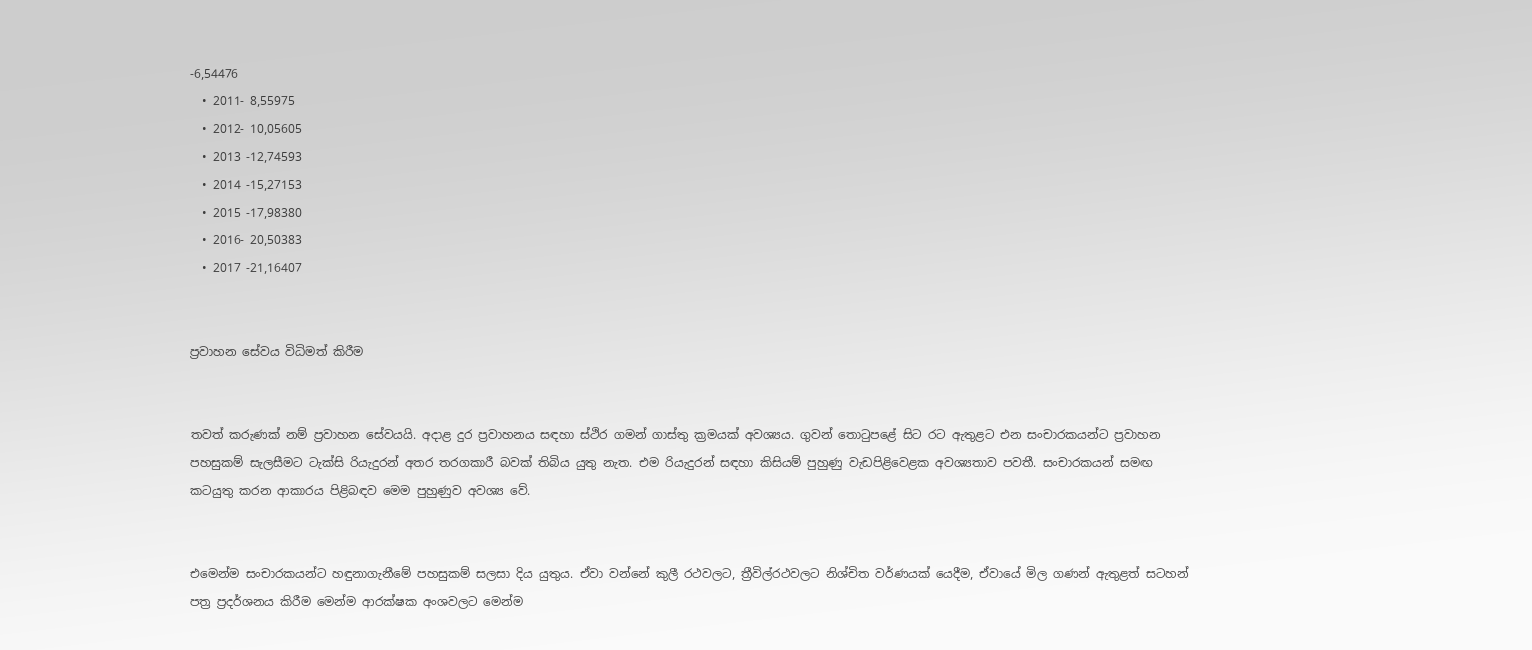-6,54476
  • 2011- 8,55975
  • 2012- 10,05605
  • 2013 -12,74593
  • 2014 -15,27153
  • 2015 -17,98380
  • 2016- 20,50383
  • 2017 -21,16407


ප්‍රවාහන සේවය විධිමත් කිරීම


තවත් කරුණක් නම් ප්‍රවාහන සේවයයි. අදාළ දුර ප්‍රවාහනය සඳහා ස්ථිර ගමන් ගාස්තු ක්‍රමයක් අවශ්‍යය. ගුවන් තොටුපළේ සිට රට ඇතුළට එන සංචාරකයන්ට ප්‍රවාහන පහසුකම් සැලසීමට ටැක්සි රියැදුරන් අතර තරගකාරී බවක් තිබිය යුතු නැත. එම රියැදුරන් සඳහා කිසියම් පුහුණු වැඩපිළිවෙළක අවශ්‍යතාව පවතී. සංචාරකයන් සමඟ කටයුතු කරන ආකාරය පිළිබඳව මෙම පුහුණුව අවශ්‍ය වේ.


එමෙන්ම සංචාරකයන්ට හඳුනාගැනීමේ පහසුකම් සලසා දිය යුතුය. ඒවා වන්නේ කුලී රථවලට, ත්‍රීවිල්රථවලට නිශ්චිත වර්ණයක් යෙදීම, ඒවායේ මිල ගණන් ඇතුළත් සටහන් පත්‍ර ප්‍රදර්ශනය කිරීම මෙන්ම ආරක්ෂක අංශවලට මෙන්ම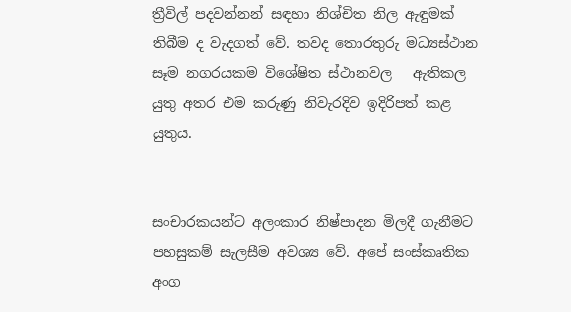ත්‍රීවිල් පදවන්නන් සඳහා නිශ්චිත නිල ඇඳුමක් තිබීම ද වැදගත් වේ. තවද තොරතුරු මධ්‍යස්ථාන සෑම නගරයකම විශේෂිත ස්ථානවල   ඇතිකල යුතු අතර එම කරුණු නිවැරදිව ඉදිරිපත් කළ යුතුය.


සංචාරකයන්ට අලංකාර නිෂ්පාදන මිලදී ගැනීමට පහසුකම් සැලසීම අවශ්‍ය වේ. අපේ සංස්කෘතික අංග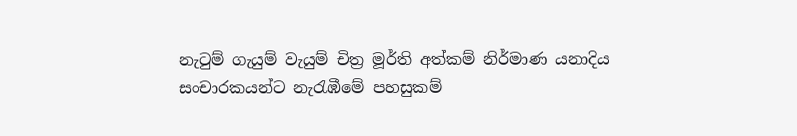නැටුම් ගැයුම් වැයුම් චිත්‍ර මූර්ති අත්කම් නිර්මාණ යනාදිය සංචාරකයන්ට නැරැඹීමේ පහසුකම්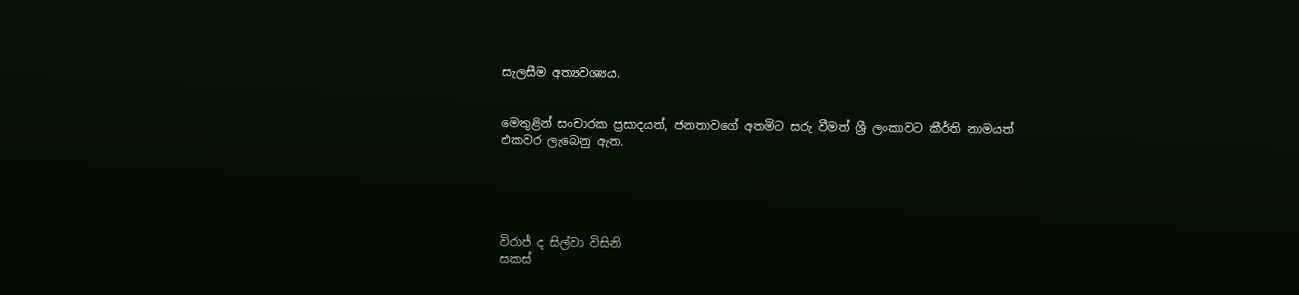සැලසීම අත්‍යවශ්‍යය.


මෙතුළින් සංචාරක ප්‍රසාදයත්, ජනතාවගේ අතමිට සරු වීමත් ශ්‍රී ලංකාවට කීර්ති නාමයත් එකවර ලැබෙනු ඇත.





විරාජ් ද සිල්වා විසිනි
සකස්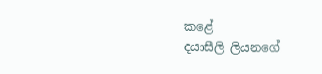කළේ
දයාසීලි ලියනගේ